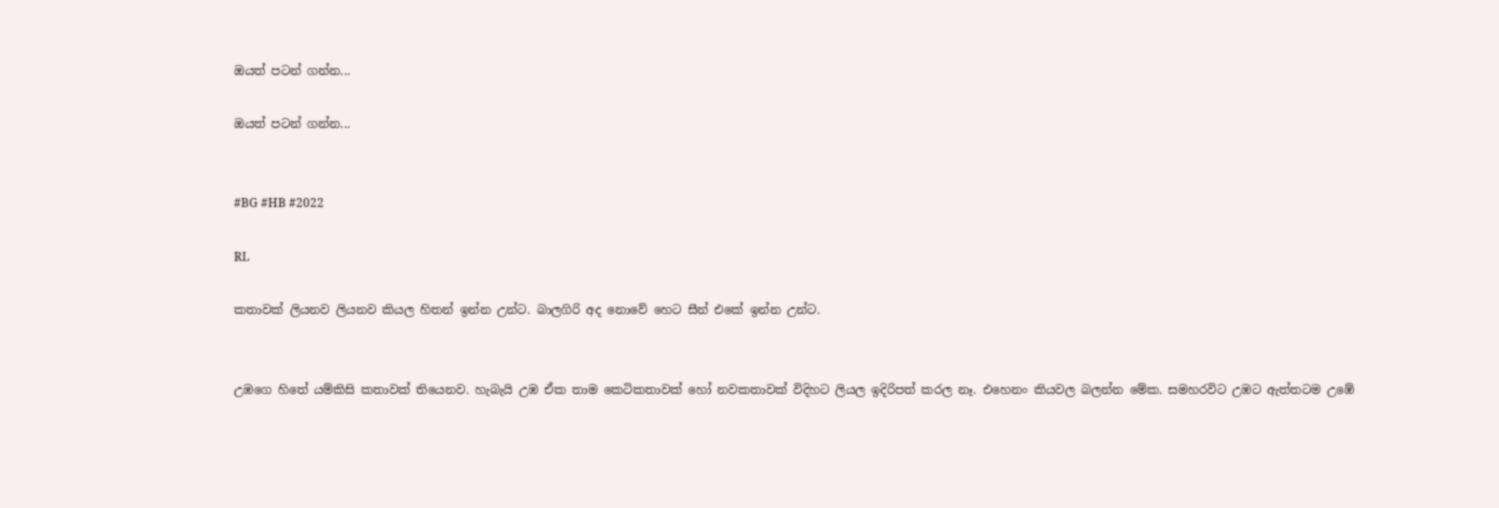ඔයත් පටන් ගන්න...

ඔයත් පටන් ගන්න...


#BG #HB #2022

RL

කතාවක් ලියනව ලියනව කියල හිතන් ඉන්න උන්ට. බාලගිරි අද නොවේ හෙට සීන් එකේ ඉන්න උන්ට.


උඹගෙ හිතේ යම්කිසි කතාවක් තියෙනව. හැබැයි උඹ ඒක තාම කෙටිකතාවක් හෝ නවකතාවක් විදිහට ලියල ඉදිරිපත් කරල නෑ. එහෙනං කියවල බලන්න මේක. සමහරවිට උඹට ඇත්තටම උඹේ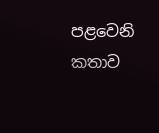පළවෙනි කතාව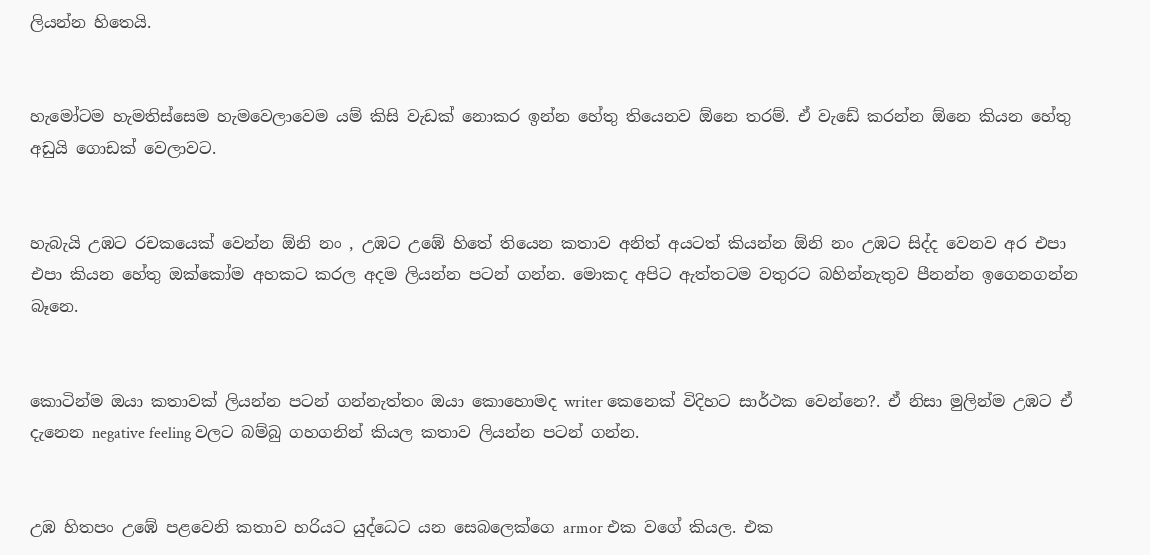ලියන්න හිතෙයි.


හැමෝටම හැමතිස්සෙම හැමවෙලාවෙම යම් කිසි වැඩක් නොකර ඉන්න හේතු තියෙනව ඕනෙ තරම්. ඒ වැඩේ කරන්න ඕනෙ කියන හේතු අඩුයි ගොඩක් වෙලාවට.


හැබැයි උඹට රචකයෙක් වෙන්න ඕනි නං , උඹට උඹේ හිතේ තියෙන කතාව අනිත් අයටත් කියන්න ඕනි නං උඹට සිද්ද වෙනව අර එපා එපා කියන හේතු ඔක්කෝම අහකට කරල අදම ලියන්න පටන් ගන්න. මොකද අපිට ඇත්තටම වතුරට බහින්නැතුව පීනන්න ඉගෙනගන්න බෑනෙ.


කොටින්ම ඔයා කතාවක් ලියන්න පටන් ගන්නැත්තං ඔයා කොහොමද writer කෙනෙක් විදිහට සාර්ථක වෙන්නෙ?. ඒ නිසා මුලින්ම උඹට ඒ දැනෙන negative feeling වලට බම්බු ගහගනින් කියල කතාව ලියන්න පටන් ගන්න.


උඹ හිතපං උඹේ පළවෙනි කතාව හරියට යුද්ධෙට යන සෙබලෙක්ගෙ armor එක වගේ කියල. එක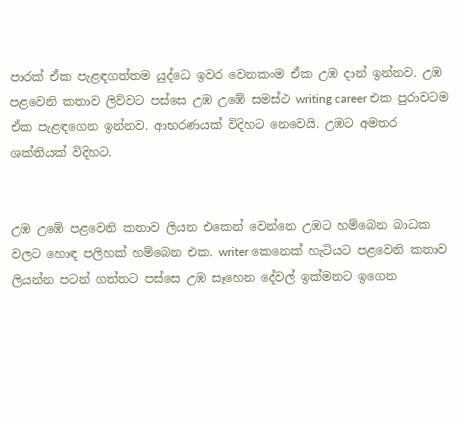පාරක් ඒක පැළඳගත්තම යුද්ධෙ ඉවර වෙනකංම ඒක උඹ දාන් ඉන්නව. උඹ පළවෙනි කතාව ලිව්වට පස්සෙ උඹ උඹේ සමස්ථ writing career එක පුරාවටම ඒක පැළඳගෙන ඉන්නව. ආභරණයක් විදිහට නෙවෙයි. උඹට අමතර ශක්තියක් විදිහට.


උඹ උඹේ පළවෙනි කතාව ලියන එකෙන් වෙන්නෙ උඹට හම්බෙන බාධක වලට හොඳ පලිහක් හම්බෙන එක. writer කෙනෙක් හැටියට පළවෙනි කතාව ලියන්න පටන් ගත්තට පස්සෙ උඹ සෑහෙන දේවල් ඉක්මනට ඉගෙන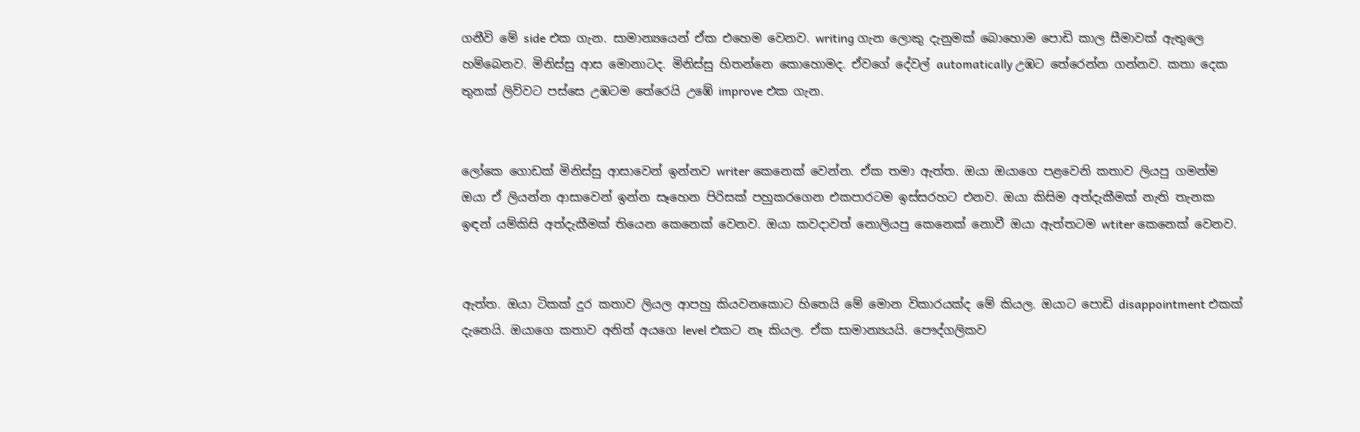ගනීවි මේ side එක ගැන. සාමාන්‍යයෙන් ඒක එහෙම වෙනව. writing ගැන ලොකු දැනුමක් බොහොම පොඩි කාල සීමාවක් ඇතුලෙ හම්බෙනව. මිනිස්සු ආස මොනාටද. මිනිස්සු හිතන්නෙ කොහොමද. ඒවගේ දේවල් automatically උඹට තේරෙන්න ගන්නව. කතා දෙක තුනක් ලිව්වට පස්සෙ උඹටම තේරෙයි උඹේ improve එක ගැන.


ලෝකෙ ගොඩක් මිනිස්සු ආසාවෙන් ඉන්නව writer කෙනෙක් වෙන්න. ඒක තමා ඇත්ත. ඔයා ඔයාගෙ පළවෙනි කතාව ලියපු ගමන්ම ඔයා ඒ ලියන්න ආසාවෙන් ඉන්න සෑහෙන පිරිසක් පහුකරගෙන එකපාරටම ඉස්සරහට එනව. ඔයා කිසිම අත්දැකීමක් නැති තැනක ඉඳන් යම්කිසි අත්දැකීමක් තියෙන කෙනෙක් වෙනව. ඔයා කවදාවත් නොලියපු කෙනෙක් නොවී ඔයා ඇත්තටම wtiter කෙනෙක් වෙනව.


ඇත්ත. ඔයා ටිකක් දුර කතාව ලියල ආපහු කියවනකොට හිතෙයි මේ මොන විකාරයක්ද මේ කියල. ඔයාට පොඩි disappointment එකක් දැනෙයි. ඔයාගෙ කතාව අනිත් අයගෙ level එකට නෑ කියල. ඒක සාමාන්‍යයයි. පෞද්ගලිකව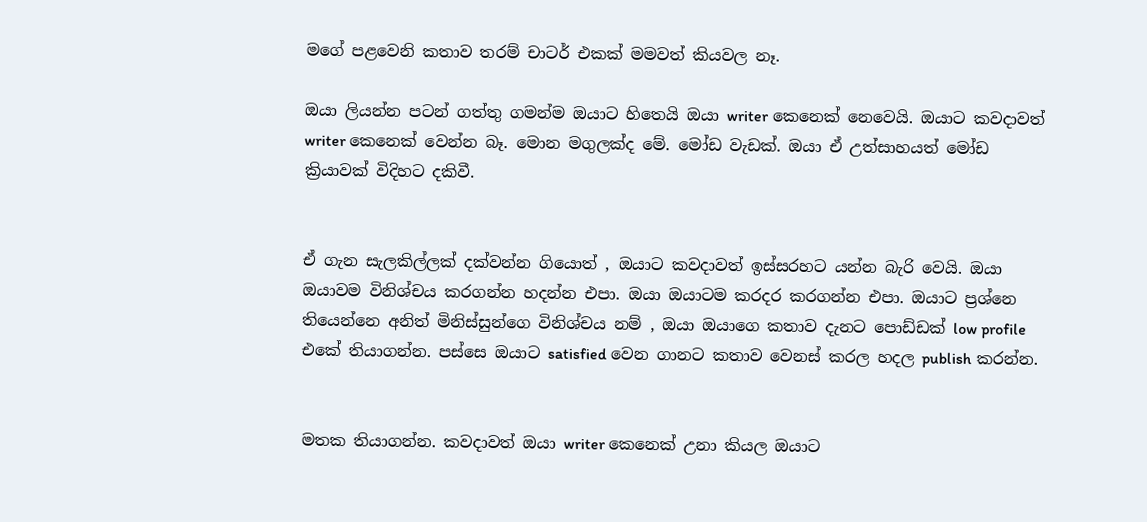මගේ පළවෙනි කතාව තරම් චාටර් එකක් මමවත් කියවල නෑ.

ඔයා ලියන්න පටන් ගත්තු ගමන්ම ඔයාට හිතෙයි ඔයා writer කෙනෙක් නෙවෙයි. ඔයාට කවදාවත් writer කෙනෙක් වෙන්න බෑ. මොන මගුලක්ද මේ. මෝඩ වැඩක්. ඔයා ඒ උත්සාහයත් මෝඩ ක්‍රියාවක් විදිහට දකිවී.


ඒ ගැන සැලකිල්ලක් දක්වන්න ගියොත් , ඔයාට කවදාවත් ඉස්සරහට යන්න බැරි වෙයි. ඔයා ඔයාවම විනිශ්චය කරගන්න හදන්න එපා. ඔයා ඔයාටම කරදර කරගන්න එපා. ඔයාට ප්‍රශ්නෙ තියෙන්නෙ අනිත් මිනිස්සුන්ගෙ විනිශ්චය නම් , ඔයා ඔයාගෙ කතාව දැනට පොඩ්ඩක් low profile එකේ තියාගන්න. පස්සෙ ඔයාට satisfied වෙන ගානට කතාව වෙනස් කරල හදල publish කරන්න.


මතක තියාගන්න. කවදාවත් ඔයා writer කෙනෙක් උනා කියල ඔයාට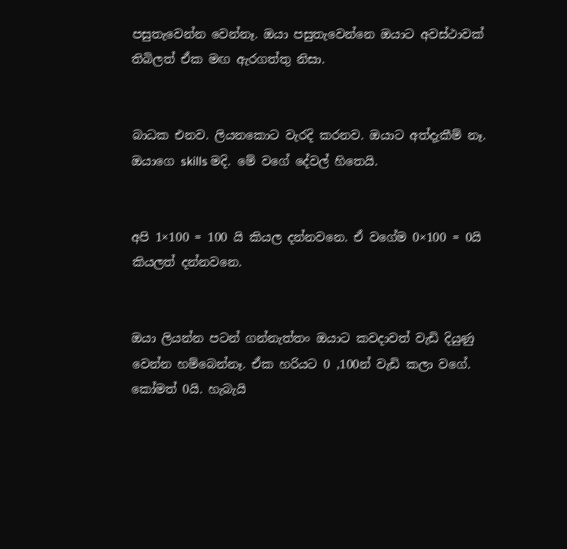පසුතැවෙන්න වෙන්නෑ. ඔයා පසුතැවෙන්නෙ ඔයාට අවස්ථාවක් තිබිලත් ඒක මඟ ඇරගත්තු නිසා.


බාධක එනව. ලියනකොට වැරදි කරනව. ඔයාට අත්දැකීම් නෑ. ඔයාගෙ skills මදි. මේ වගේ දේවල් හිතෙයි.


අපි 1×100 = 100 යි කියල දන්නවනෙ. ඒ වගේම 0×100 = 0යි කියලත් දන්නවනෙ.


ඔයා ලියන්න පටන් ගන්නැත්තං ඔයාට කවදාවත් වැඩි දියුණු වෙන්න හම්බෙන්නෑ. ඒක හරියට 0 ,100න් වැඩි කලා වගේ. කෝමත් 0යි. හැබැයි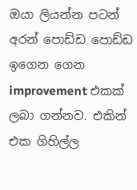ඔයා ලියන්න පටන් අරන් පොඩ්ඩ පොඩ්ඩ ඉගෙන ගෙන improvement එකක් ලබා ගන්නව. එකින් එක ගිහිල්ල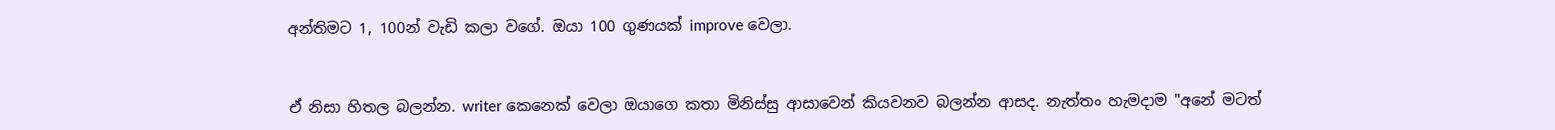අන්තිමට 1, 100න් වැඩි කලා වගේ. ඔයා 100 ගුණයක් improve වෙලා.


ඒ නිසා හිතල බලන්න. writer කෙනෙක් වෙලා ඔයාගෙ කතා මිනිස්සු ආසාවෙන් කියවනව බලන්න ආසද. නැත්තං හැමදාම "අනේ මටත්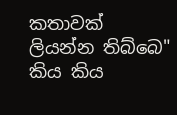කතාවක් ලියන්න තිබ්බෙ" කිය කිය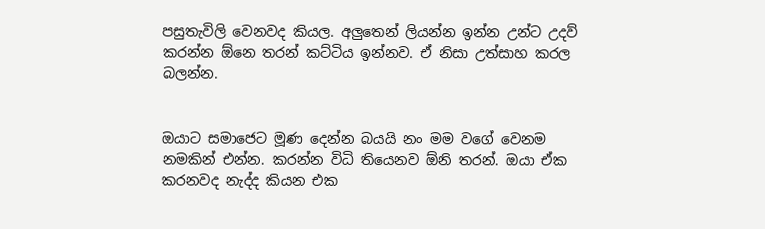පසුතැවිලි වෙනවද කියල. අලුතෙන් ලියන්න ඉන්න උන්ට උදව් කරන්න ඕනෙ තරන් කට්ටිය ඉන්නව. ඒ නිසා උත්සාහ කරල බලන්න.


ඔයාට සමාජෙට මූණ දෙන්න බයයි නං මම වගේ වෙනම නමකින් එන්න. කරන්න විධි තියෙනව ඕනි තරන්. ඔයා ඒක කරනවද නැද්ද කියන එක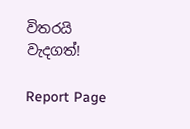විතරයි වැදගත්!

Report Page